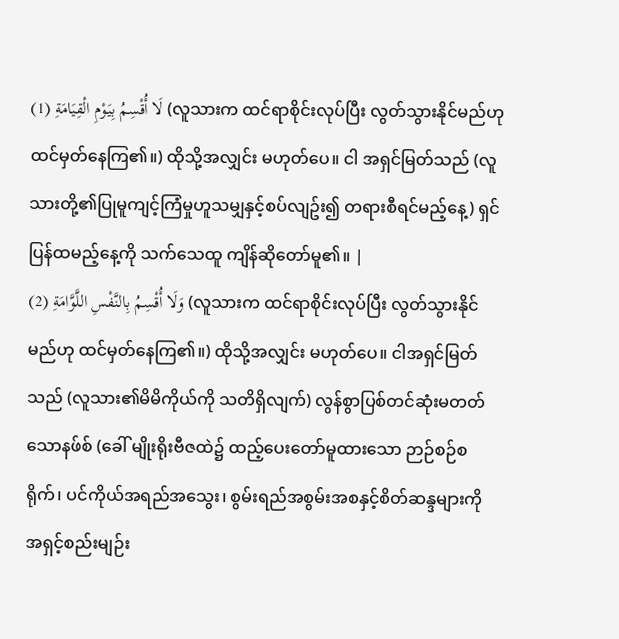لَا أُقْسِمُ بِيَوْمِ الْقِيَامَةِ (1) (လူသားက ထင်ရာစိုင်းလုပ်ပြီး လွတ်သွားနိုင်မည်ဟု ထင်မှတ်နေကြ၏။) ထိုသို့အလျှင်း မဟုတ်ပေ။ ငါ အရှင်မြတ်သည် (လူသားတို့၏ပြုမူကျင့်ကြံမှုဟူသမျှနှင့်စပ်လျဥ်း၍ တရားစီရင်မည့်နေ့) ရှင်ပြန်ထမည့်နေ့ကို သက်သေထူ ကျိန်ဆိုတော်မူ၏။ |
وَلَا أُقْسِمُ بِالنَّفْسِ اللَّوَّامَةِ (2) (လူသားက ထင်ရာစိုင်းလုပ်ပြီး လွတ်သွားနိုင်မည်ဟု ထင်မှတ်နေကြ၏။) ထိုသို့အလျှင်း မဟုတ်ပေ။ ငါအရှင်မြတ်သည် (လူသား၏မိမိကိုယ်ကို သတိရှိလျက်) လွန်စွာပြစ်တင်ဆုံးမတတ်သောနဖ်စ် (ခေါ် မျိုးရိုးဗီဇထဲ၌ ထည့်ပေးတော်မူထားသော ဉာဉ်စဉ်စရိုက်၊ ပင်ကိုယ်အရည်အသွေး၊ စွမ်းရည်အစွမ်းအစနှင့်စိတ်ဆန္ဒများကို အရှင့်စည်းမျဉ်း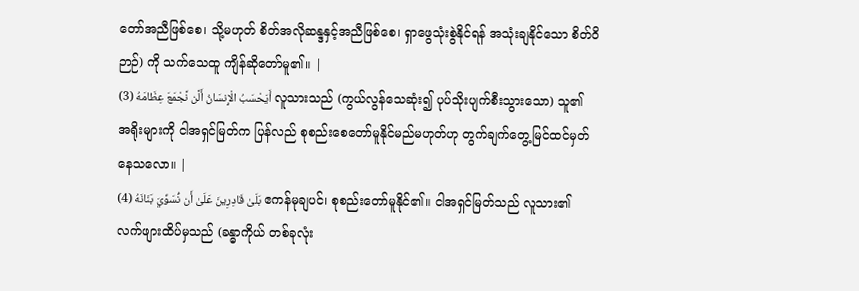တော်အညီဖြစ်စေ၊ သို့မဟုတ် စိတ်အလိုဆန္ဒနှင့်အညီဖြစ်စေ၊ ရှာဖွေသုံးစွဲနိုင်ရန် အသုံးချနိုင်သော စိတ်ဝိဉာဉ်) ကို သက်သေထူ ကျိန်ဆိုတော်မူ၏။ |
أَيَحْسَبُ الْإِنسَانُ أَلَّن نَّجْمَعَ عِظَامَهُ (3) လူသားသည် (ကွယ်လွန်သေဆုံး၍ ပုပ်သိုးပျက်စီးသွားသော) သူ၏အရိုးများကို ငါအရှင်မြတ်က ပြန်လည် စုစည်းစေတော်မူနိုင်မည်မဟုတ်ဟု တွက်ချက်တွေ့မြင်ထင်မှတ်နေသလော။ |
بَلَىٰ قَادِرِينَ عَلَىٰ أَن نُّسَوِّيَ بَنَانَهُ (4) ဧကန်မုချပင်၊ စုစည်းတော်မူနိုင်၏။ ငါအရှင်မြတ်သည် လူသား၏လက်ဖျားထိပ်မှသည် (ခန္ဓာကိုယ် တစ်ခုလုံး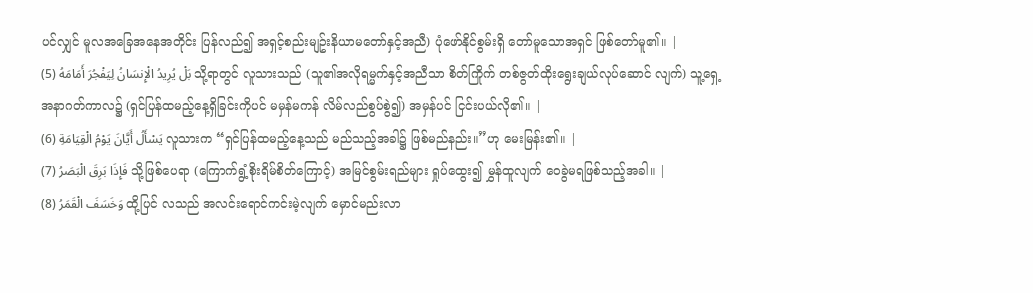ပင်လျှင် မူလအခြေအနေအတိုင်း ပြန်လည်၍ အရှင့်စည်းမျဥ်းနိယာမတော်နှင့်အညီ) ပုံဖော်နိုင်စွမ်းရှိ တော်မူသောအရှင် ဖြစ်တော်မူ၏။ |
بَلْ يُرِيدُ الْإِنسَانُ لِيَفْجُرَ أَمَامَهُ (5) သို့ရာတွင် လူသားသည် (သူ၏အလိုရမ္မက်နှင့်အညီသာ စိတ်ကြိုက် တစ်ဇွတ်ထိုးရွေးချယ်လုပ်ဆောင် လျက်) သူ့ရှေ့အနာဂတ်ကာလ၌ (ရှင်ပြန်ထမည့်နေ့ရှိခြင်းကိုပင် မမှန်မကန် လိမ်လည်စွပ်စွဲ၍) အမှန်ပင် ငြင်းပယ်လို၏။ |
يَسْأَلُ أَيَّانَ يَوْمُ الْقِيَامَةِ (6) လူသားက “ရှင်ပြန်ထမည့်နေ့သည် မည်သည့်အခါ၌ ဖြစ်မည်နည်း။”ဟု မေးမြန်း၏။ |
فَإِذَا بَرِقَ الْبَصَرُ (7) သို့ဖြစ်ပေရာ (ကြောက်ရွံ့စိုးရိမ်စိတ်ကြောင့်) အမြင်စွမ်းရည်များ ရှုပ်ထွေး၍ မွှန်ထူလျက် ဝေခွဲမရဖြစ်သည့်အခါ။ |
وَخَسَفَ الْقَمَرُ (8) ထို့ပြင် လသည် အလင်းရောင်ကင်းမဲ့လျက် မှောင်မည်းလာ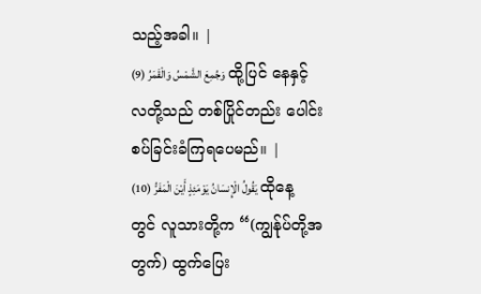သည့်အခါ။ |
وَجُمِعَ الشَّمْسُ وَالْقَمَرُ (9) ထို့ပြင် နေနှင့်လတို့သည် တစ်ပြိုင်တည်း ပေါင်းစပ်ခြင်းခံကြရပေမည်။ |
يَقُولُ الْإِنسَانُ يَوْمَئِذٍ أَيْنَ الْمَفَرُّ (10) ထိုနေ့တွင် လူသားတို့က “(ကျွန်ုပ်တို့အတွက်) ထွက်ပြေး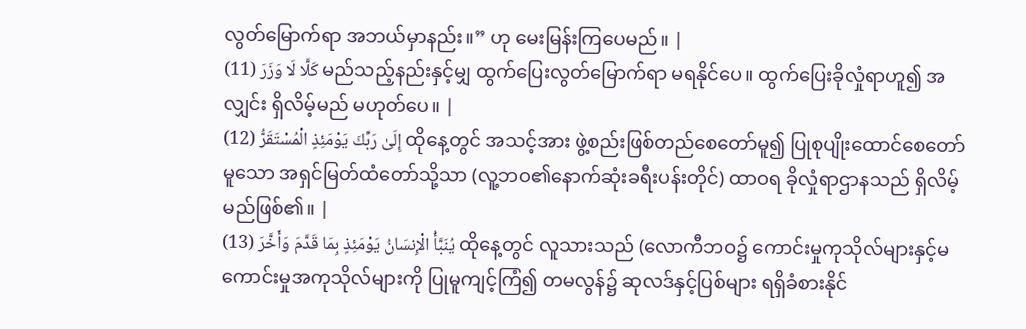လွတ်မြောက်ရာ အဘယ်မှာနည်း။” ဟု မေးမြန်းကြပေမည်။ |
كَلَّا لَا وَزَرَ (11) မည်သည့်နည်းနှင့်မျှ ထွက်ပြေးလွတ်မြောက်ရာ မရနိုင်ပေ။ ထွက်ပြေးခိုလှုံရာဟူ၍ အလျှင်း ရှိလိမ့်မည် မဟုတ်ပေ။ |
إِلَىٰ رَبِّكَ يَوْمَئِذٍ الْمُسْتَقَرُّ (12) ထိုနေ့တွင် အသင့်အား ဖွဲ့စည်းဖြစ်တည်စေတော်မူ၍ ပြုစုပျိုးထောင်စေတော်မူသော အရှင်မြတ်ထံတော်သို့သာ (လူ့ဘဝ၏နောက်ဆုံးခရီးပန်းတိုင်) ထာဝရ ခိုလှုံရာဌာနသည် ရှိလိမ့်မည်ဖြစ်၏။ |
يُنَبَّأُ الْإِنسَانُ يَوْمَئِذٍ بِمَا قَدَّمَ وَأَخَّرَ (13) ထိုနေ့တွင် လူသားသည် (လောကီဘဝ၌ ကောင်းမှုကုသိုလ်များနှင့်မကောင်းမှုအကုသိုလ်များကို ပြုမူကျင့်ကြံ၍ တမလွန်၌ ဆုလဒ်နှင့်ပြစ်များ ရရှိခံစားနိုင်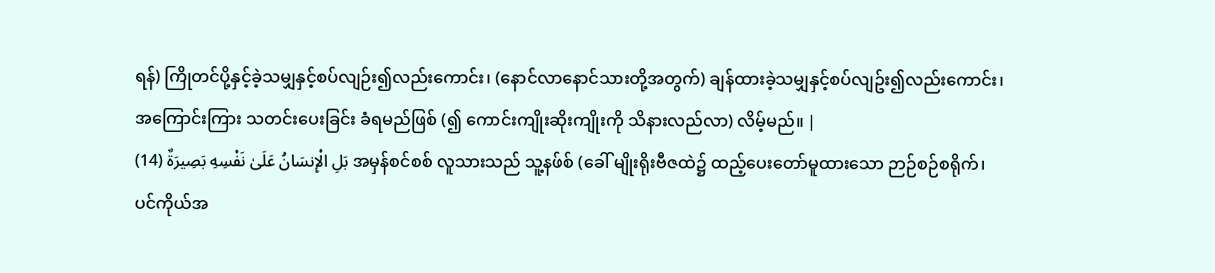ရန်) ကြိုတင်ပို့နှင့်ခဲ့သမျှနှင့်စပ်လျဉ်း၍လည်းကောင်း၊ (နောင်လာနောင်သားတို့အတွက်) ချန်ထားခဲ့သမျှနှင့်စပ်လျဥ်း၍လည်းကောင်း၊ အကြောင်းကြား သတင်းပေးခြင်း ခံရမည်ဖြစ် (၍ ကောင်းကျိုးဆိုးကျိုးကို သိနားလည်လာ) လိမ့်မည်။ |
بَلِ الْإِنسَانُ عَلَىٰ نَفْسِهِ بَصِيرَةٌ (14) အမှန်စင်စစ် လူသားသည် သူ့နဖ်စ် (ခေါ် မျိုးရိုးဗီဇထဲ၌ ထည့်ပေးတော်မူထားသော ဉာဉ်စဉ်စရိုက်၊ ပင်ကိုယ်အ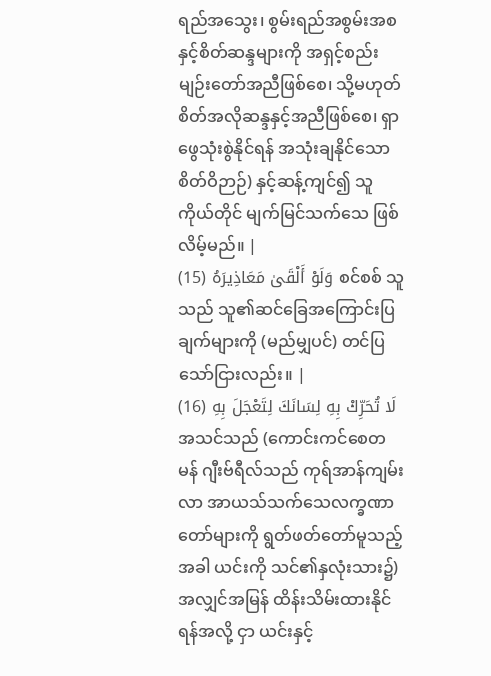ရည်အသွေး၊ စွမ်းရည်အစွမ်းအစနှင့်စိတ်ဆန္ဒများကို အရှင့်စည်းမျဉ်းတော်အညီဖြစ်စေ၊ သို့မဟုတ် စိတ်အလိုဆန္ဒနှင့်အညီဖြစ်စေ၊ ရှာဖွေသုံးစွဲနိုင်ရန် အသုံးချနိုင်သော စိတ်ဝိဉာဉ်) နှင့်ဆန့်ကျင်၍ သူကိုယ်တိုင် မျက်မြင်သက်သေ ဖြစ်လိမ့်မည်။ |
وَلَوْ أَلْقَىٰ مَعَاذِيرَهُ (15) စင်စစ် သူသည် သူ၏ဆင်ခြေအကြောင်းပြချက်များကို (မည်မျှပင်) တင်ပြသော်ငြားလည်း။ |
لَا تُحَرِّكْ بِهِ لِسَانَكَ لِتَعْجَلَ بِهِ (16) အသင်သည် (ကောင်းကင်စေတမန် ဂျီးဗ်ရီလ်သည် ကုရ်အာန်ကျမ်းလာ အာယသ်သက်သေလက္ခဏာ တော်များကို ရွတ်ဖတ်တော်မူသည့်အခါ ယင်းကို သင်၏နှလုံးသား၌) အလျှင်အမြန် ထိန်းသိမ်းထားနိုင်ရန်အလို့ ငှာ ယင်းနှင့်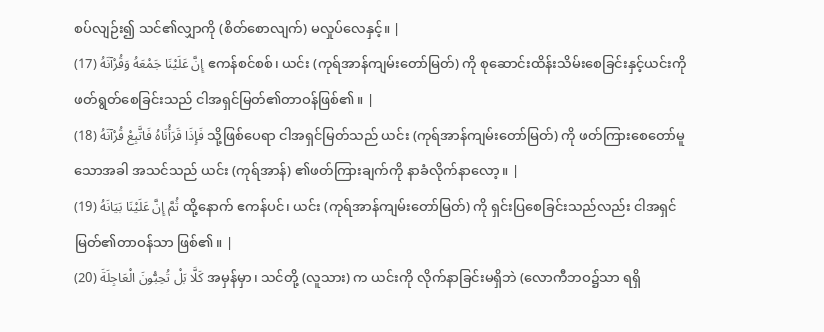စပ်လျဉ်း၍ သင်၏လျှာကို (စိတ်စောလျက်) မလှုပ်လေနှင့်။ |
إِنَّ عَلَيْنَا جَمْعَهُ وَقُرْآنَهُ (17) ဧကန်စင်စစ်၊ ယင်း (ကုရ်အာန်ကျမ်းတော်မြတ်) ကို စုဆောင်းထိန်းသိမ်းစေခြင်းနှင့်ယင်းကို ဖတ်ရွတ်စေခြင်းသည် ငါအရှင်မြတ်၏တာဝန်ဖြစ်၏။ |
فَإِذَا قَرَأْنَاهُ فَاتَّبِعْ قُرْآنَهُ (18) သို့ဖြစ်ပေရာ ငါအရှင်မြတ်သည် ယင်း (ကုရ်အာန်ကျမ်းတော်မြတ်) ကို ဖတ်ကြားစေတော်မူသောအခါ အသင်သည် ယင်း (ကုရ်အာန်) ၏ဖတ်ကြားချက်ကို နာခံလိုက်နာလော့။ |
ثُمَّ إِنَّ عَلَيْنَا بَيَانَهُ (19) ထို့နောက် ဧကန်ပင်၊ ယင်း (ကုရ်အာန်ကျမ်းတော်မြတ်) ကို ရှင်းပြစေခြင်းသည်လည်း ငါအရှင်မြတ်၏တာဝန်သာ ဖြစ်၏။ |
كَلَّا بَلْ تُحِبُّونَ الْعَاجِلَةَ (20) အမှန်မှာ၊ သင်တို့ (လူသား) က ယင်းကို လိုက်နာခြင်းမရှိဘဲ (လောကီဘဝ၌သာ ရရှိ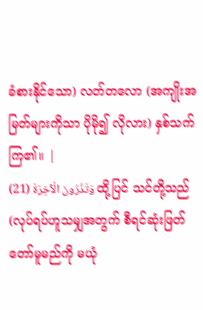ခံစားနိုင်သော) လတ်တလော (အကျိုးအမြတ်များကိုသာ ပိုမို၍ လိုလား) နှစ်သက်ကြ၏။ |
وَتَذَرُونَ الْآخِرَةَ (21) ထို့ပြင် သင်တို့သည် (လုပ်ရပ်ဟူသမျှအတွက် စီရင်ဆုံးဖြတ်တော်မူမည်ကို မယုံ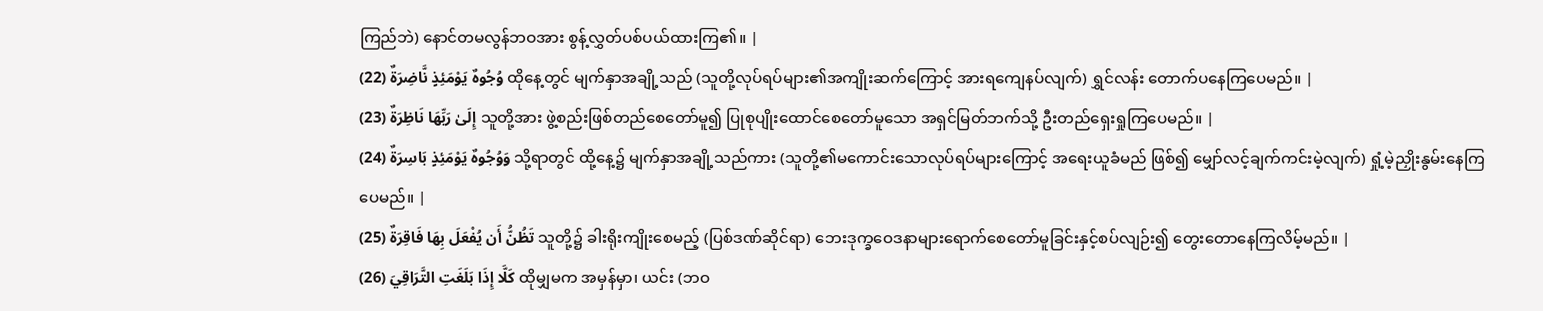ကြည်ဘဲ) နောင်တမလွန်ဘဝအား စွန့်လွှတ်ပစ်ပယ်ထားကြ၏။ |
وُجُوهٌ يَوْمَئِذٍ نَّاضِرَةٌ (22) ထိုနေ့တွင် မျက်နှာအချို့သည် (သူတို့လုပ်ရပ်များ၏အကျိုးဆက်ကြောင့် အားရကျေနပ်လျက်) ရွှင်လန်း တောက်ပနေကြပေမည်။ |
إِلَىٰ رَبِّهَا نَاظِرَةٌ (23) သူတို့အား ဖွဲ့စည်းဖြစ်တည်စေတော်မူ၍ ပြုစုပျိုးထောင်စေတော်မူသော အရှင်မြတ်ဘက်သို့ ဦးတည်ရှေးရှုကြပေမည်။ |
وَوُجُوهٌ يَوْمَئِذٍ بَاسِرَةٌ (24) သို့ရာတွင် ထို့နေ့၌ မျက်နှာအချို့သည်ကား (သူတို့၏မကောင်းသောလုပ်ရပ်များကြောင့် အရေးယူခံမည် ဖြစ်၍ မျှော်လင့်ချက်ကင်းမဲ့လျက်) ရှုံ့မဲ့ညှိုးနွမ်းနေကြပေမည်။ |
تَظُنُّ أَن يُفْعَلَ بِهَا فَاقِرَةٌ (25) သူတို့၌ ခါးရိုးကျိုးစေမည့် (ပြစ်ဒဏ်ဆိုင်ရာ) ဘေးဒုက္ခဝေဒနာများရောက်စေတော်မူခြင်းနှင့်စပ်လျဉ်း၍ တွေးတောနေကြလိမ့်မည်။ |
كَلَّا إِذَا بَلَغَتِ التَّرَاقِيَ (26) ထိုမျှမက အမှန်မှာ၊ ယင်း (ဘဝ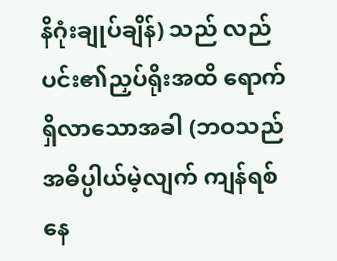နိဂုံးချုပ်ချိန်) သည် လည်ပင်း၏ညှပ်ရိုးအထိ ရောက်ရှိလာသောအခါ (ဘဝသည် အဓိပ္ပါယ်မဲ့လျက် ကျန်ရစ်နေ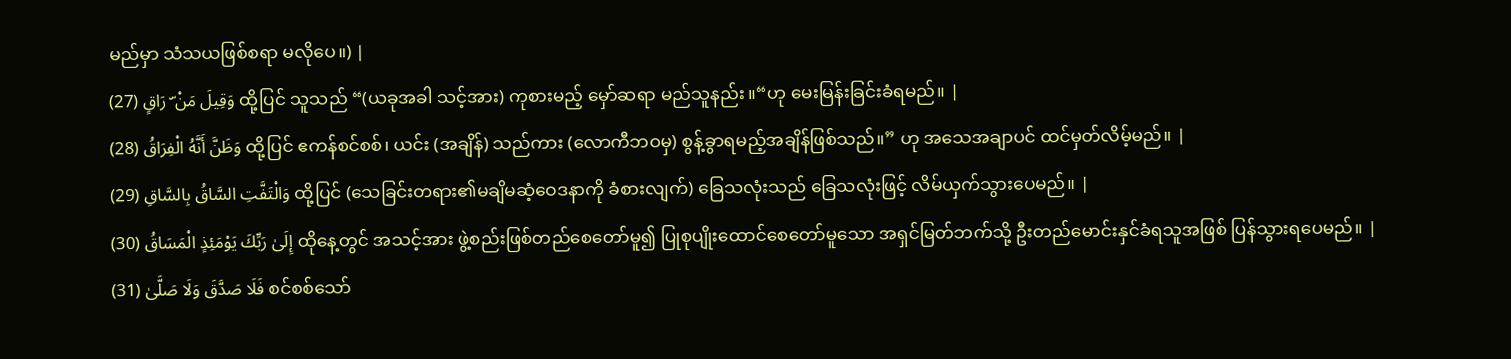မည်မှာ သံသယဖြစ်စရာ မလိုပေ။) |
وَقِيلَ مَنْ ۜ رَاقٍ (27) ထို့ပြင် သူသည် “(ယခုအခါ သင့်အား) ကုစားမည့် မှော်ဆရာ မည်သူနည်း။“ဟု မေးမြန်းခြင်းခံရမည်။ |
وَظَنَّ أَنَّهُ الْفِرَاقُ (28) ထို့ပြင် ဧကန်စင်စစ်၊ ယင်း (အချိန်) သည်ကား (လောကီဘဝမှ) စွန့်ခွာရမည့်အချိန်ဖြစ်သည်။” ဟု အသေအချာပင် ထင်မှတ်လိမ့်မည်။ |
وَالْتَفَّتِ السَّاقُ بِالسَّاقِ (29) ထို့ပြင် (သေခြင်းတရား၏မချိမဆံ့ဝေဒနာကို ခံစားလျက်) ခြေသလုံးသည် ခြေသလုံးဖြင့် လိမ်ယှက်သွားပေမည်။ |
إِلَىٰ رَبِّكَ يَوْمَئِذٍ الْمَسَاقُ (30) ထိုနေ့တွင် အသင့်အား ဖွဲ့စည်းဖြစ်တည်စေတော်မူ၍ ပြုစုပျိုးထောင်စေတော်မူသော အရှင်မြတ်ဘက်သို့ ဦးတည်မောင်းနှင်ခံရသူအဖြစ် ပြန်သွားရပေမည်။ |
فَلَا صَدَّقَ وَلَا صَلَّىٰ (31) စင်စစ်သော်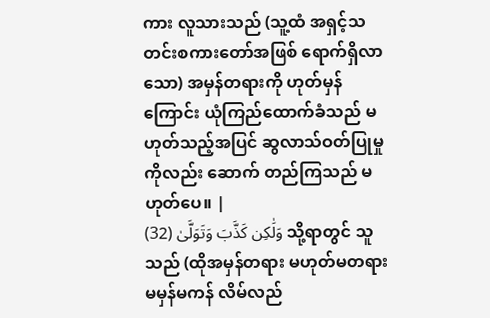ကား လူသားသည် (သူ့ထံ အရှင့်သတင်းစကားတော်အဖြစ် ရောက်ရှိလာသော) အမှန်တရားကို ဟုတ်မှန်ကြောင်း ယုံကြည်ထောက်ခံသည် မဟုတ်သည့်အပြင် ဆွလာသ်ဝတ်ပြုမှုကိုလည်း ဆောက် တည်ကြသည် မဟုတ်ပေ။ |
وَلَٰكِن كَذَّبَ وَتَوَلَّىٰ (32) သို့ရာတွင် သူသည် (ထိုအမှန်တရား မဟုတ်မတရား မမှန်မကန် လိမ်လည်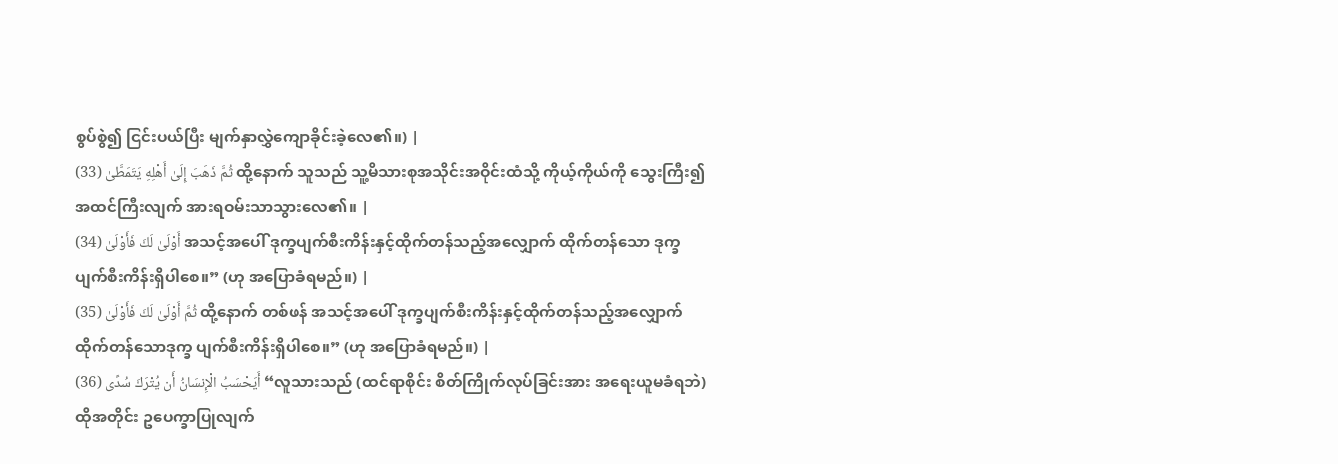စွပ်စွဲ၍ ငြင်းပယ်ပြီး မျက်နှာလွှဲကျောခိုင်းခဲ့လေ၏။) |
ثُمَّ ذَهَبَ إِلَىٰ أَهْلِهِ يَتَمَطَّىٰ (33) ထို့နောက် သူသည် သူ့မိသားစုအသိုင်းအဝိုင်းထံသို့ ကိုယ့်ကိုယ်ကို သွေးကြီး၍ အထင်ကြီးလျက် အားရဝမ်းသာသွားလေ၏။ |
أَوْلَىٰ لَكَ فَأَوْلَىٰ (34) အသင့်အပေါ် ဒုက္ခပျက်စီးကိန်းနှင့်ထိုက်တန်သည့်အလျှောက် ထိုက်တန်သော ဒုက္ခပျက်စီးကိန်းရှိပါစေ။” (ဟု အပြောခံရမည်။) |
ثُمَّ أَوْلَىٰ لَكَ فَأَوْلَىٰ (35) ထို့နောက် တစ်ဖန် အသင့်အပေါ် ဒုက္ခပျက်စီးကိန်းနှင့်ထိုက်တန်သည့်အလျှောက် ထိုက်တန်သောဒုက္ခ ပျက်စီးကိန်းရှိပါစေ။” (ဟု အပြောခံရမည်။) |
أَيَحْسَبُ الْإِنسَانُ أَن يُتْرَكَ سُدًى (36) “လူသားသည် (ထင်ရာစိုင်း စိတ်ကြိုက်လုပ်ခြင်းအား အရေးယူမခံရဘဲ) ထိုအတိုင်း ဥပေက္ခာပြုလျက်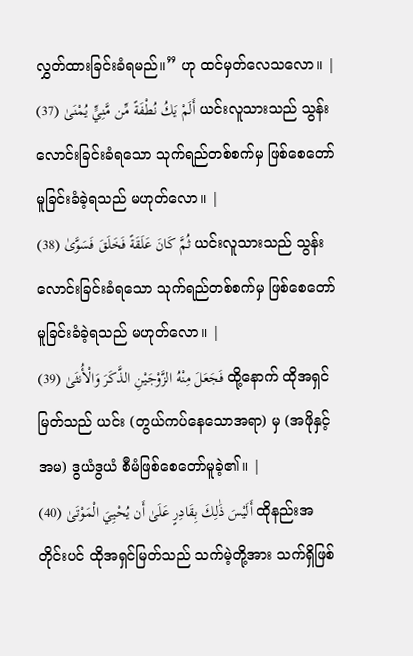လွှတ်ထားခြင်းခံရမည်။” ဟု ထင်မှတ်လေသလော။ |
أَلَمْ يَكُ نُطْفَةً مِّن مَّنِيٍّ يُمْنَىٰ (37) ယင်းလူသားသည် သွန်းလောင်းခြင်းခံရသော သုက်ရည်တစ်စက်မှ ဖြစ်စေတော်မူခြင်းခံခဲ့ရသည် မဟုတ်လော။ |
ثُمَّ كَانَ عَلَقَةً فَخَلَقَ فَسَوَّىٰ (38) ယင်းလူသားသည် သွန်းလောင်းခြင်းခံရသော သုက်ရည်တစ်စက်မှ ဖြစ်စေတော်မူခြင်းခံခဲ့ရသည် မဟုတ်လော။ |
فَجَعَلَ مِنْهُ الزَّوْجَيْنِ الذَّكَرَ وَالْأُنثَىٰ (39) ထို့နောက် ထိုအရှင်မြတ်သည် ယင်း (တွယ်ကပ်နေသောအရာ) မှ (အဖိုနှင့်အမ) ဒွယံဒွယံ စီမံဖြစ်စေတော်မူခဲ့၏။ |
أَلَيْسَ ذَٰلِكَ بِقَادِرٍ عَلَىٰ أَن يُحْيِيَ الْمَوْتَىٰ (40) ထိုနည်းအတိုင်းပင် ထိုအရှင်မြတ်သည် သက်မဲ့တို့အား သက်ရှိဖြစ်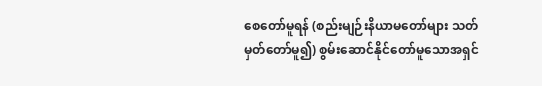စေတော်မူရန် (စည်းမျဉ်းနိယာမတော်များ သတ်မှတ်တော်မူ၍) စွမ်းဆောင်နိုင်တော်မူသောအရှင်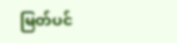မြတ်ပင်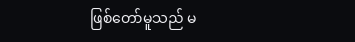ဖြစ်တော်မူသည် မ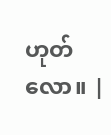ဟုတ်လော။ |